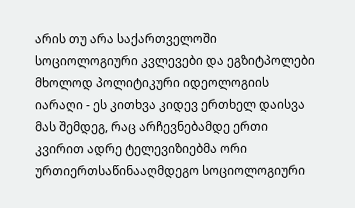არის თუ არა საქართველოში სოციოლოგიური კვლევები და ეგზიტპოლები მხოლოდ პოლიტიკური იდეოლოგიის იარაღი - ეს კითხვა კიდევ ერთხელ დაისვა მას შემდეგ, რაც არჩევნებამდე ერთი კვირით ადრე ტელევიზიებმა ორი ურთიერთსაწინააღმდეგო სოციოლოგიური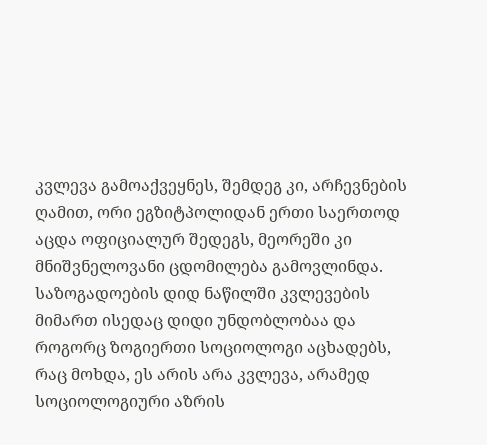კვლევა გამოაქვეყნეს, შემდეგ კი, არჩევნების ღამით, ორი ეგზიტპოლიდან ერთი საერთოდ აცდა ოფიციალურ შედეგს, მეორეში კი მნიშვნელოვანი ცდომილება გამოვლინდა.
საზოგადოების დიდ ნაწილში კვლევების მიმართ ისედაც დიდი უნდობლობაა და როგორც ზოგიერთი სოციოლოგი აცხადებს, რაც მოხდა, ეს არის არა კვლევა, არამედ სოციოლოგიური აზრის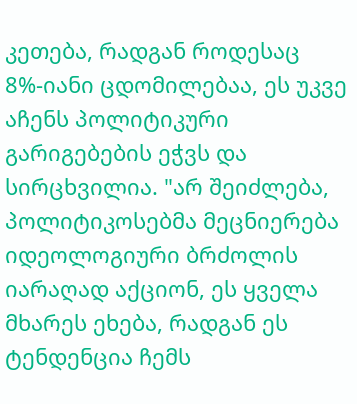კეთება, რადგან როდესაც 8%-იანი ცდომილებაა, ეს უკვე აჩენს პოლიტიკური გარიგებების ეჭვს და სირცხვილია. "არ შეიძლება, პოლიტიკოსებმა მეცნიერება იდეოლოგიური ბრძოლის იარაღად აქციონ, ეს ყველა მხარეს ეხება, რადგან ეს ტენდენცია ჩემს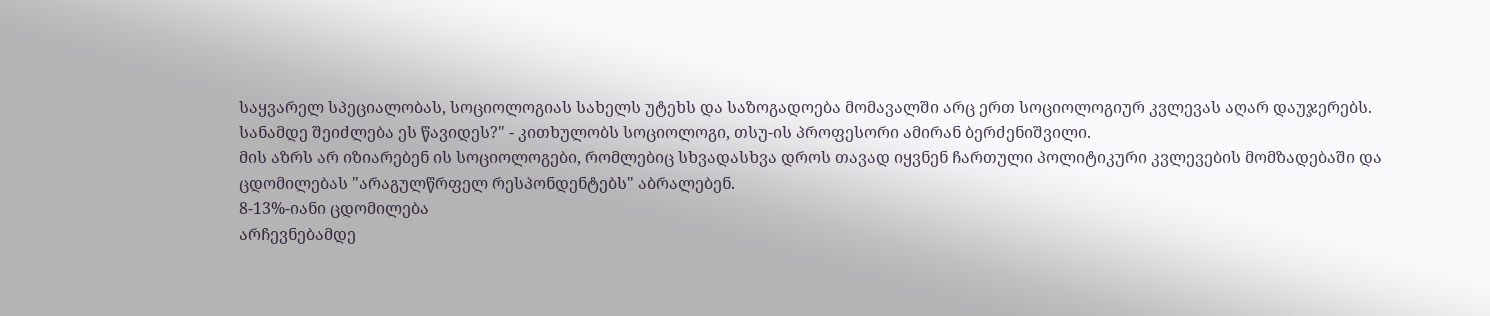საყვარელ სპეციალობას, სოციოლოგიას სახელს უტეხს და საზოგადოება მომავალში არც ერთ სოციოლოგიურ კვლევას აღარ დაუჯერებს. სანამდე შეიძლება ეს წავიდეს?" - კითხულობს სოციოლოგი, თსუ-ის პროფესორი ამირან ბერძენიშვილი.
მის აზრს არ იზიარებენ ის სოციოლოგები, რომლებიც სხვადასხვა დროს თავად იყვნენ ჩართული პოლიტიკური კვლევების მომზადებაში და ცდომილებას "არაგულწრფელ რესპონდენტებს" აბრალებენ.
8-13%-იანი ცდომილება
არჩევნებამდე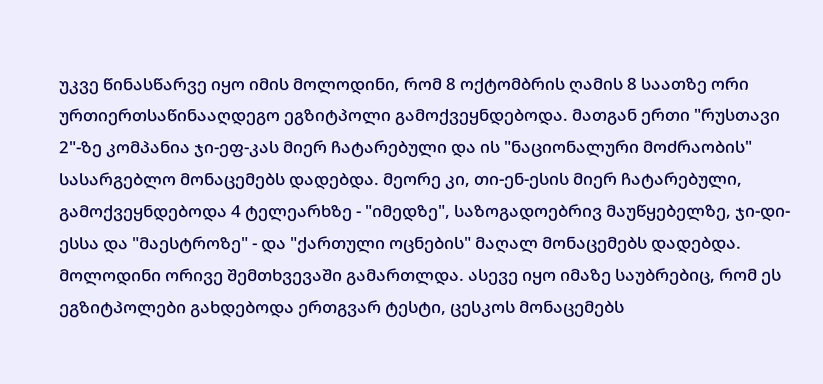უკვე წინასწარვე იყო იმის მოლოდინი, რომ 8 ოქტომბრის ღამის 8 საათზე ორი ურთიერთსაწინააღდეგო ეგზიტპოლი გამოქვეყნდებოდა. მათგან ერთი "რუსთავი 2"-ზე კომპანია ჯი-ეფ-კას მიერ ჩატარებული და ის "ნაციონალური მოძრაობის" სასარგებლო მონაცემებს დადებდა. მეორე კი, თი-ენ-ესის მიერ ჩატარებული, გამოქვეყნდებოდა 4 ტელეარხზე - "იმედზე", საზოგადოებრივ მაუწყებელზე, ჯი-დი-ესსა და "მაესტროზე" - და "ქართული ოცნების" მაღალ მონაცემებს დადებდა. მოლოდინი ორივე შემთხვევაში გამართლდა. ასევე იყო იმაზე საუბრებიც, რომ ეს ეგზიტპოლები გახდებოდა ერთგვარ ტესტი, ცესკოს მონაცემებს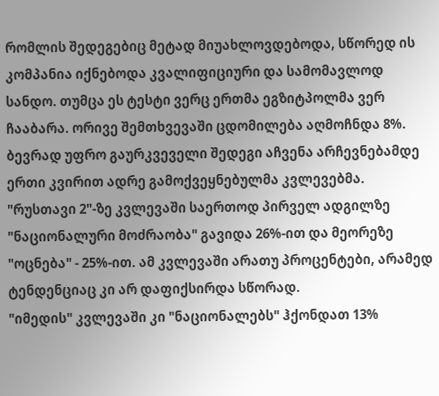რომლის შედეგებიც მეტად მიუახლოვდებოდა, სწორედ ის კომპანია იქნებოდა კვალიფიციური და სამომავლოდ სანდო. თუმცა ეს ტესტი ვერც ერთმა ეგზიტპოლმა ვერ ჩააბარა. ორივე შემთხვევაში ცდომილება აღმოჩნდა 8%.
ბევრად უფრო გაურკვეველი შედეგი აჩვენა არჩევნებამდე ერთი კვირით ადრე გამოქვეყნებულმა კვლევებმა. "რუსთავი 2"-ზე კვლევაში საერთოდ პირველ ადგილზე "ნაციონალური მოძრაობა" გავიდა 26%-ით და მეორეზე "ოცნება" - 25%-ით. ამ კვლევაში არათუ პროცენტები, არამედ ტენდენციაც კი არ დაფიქსირდა სწორად.
"იმედის" კვლევაში კი "ნაციონალებს" ჰქონდათ 13%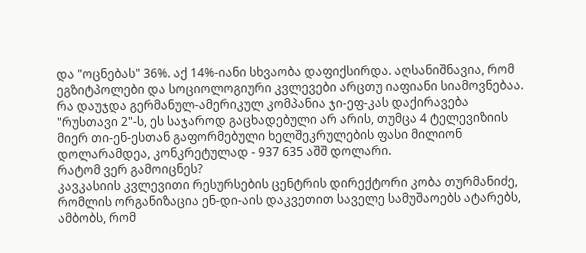და "ოცნებას" 36%. აქ 14%-იანი სხვაობა დაფიქსირდა. აღსანიშნავია, რომ ეგზიტპოლები და სოციოლოგიური კვლევები არცთუ იაფიანი სიამოვნებაა. რა დაუჯდა გერმანულ-ამერიკულ კომპანია ჯი-ეფ-კას დაქირავება "რუსთავი 2"-ს, ეს საჯაროდ გაცხადებული არ არის, თუმცა 4 ტელევიზიის მიერ თი-ენ-ესთან გაფორმებული ხელშეკრულების ფასი მილიონ დოლარამდეა, კონკრეტულად - 937 635 აშშ დოლარი.
რატომ ვერ გამოიცნეს?
კავკასიის კვლევითი რესურსების ცენტრის დირექტორი კობა თურმანიძე, რომლის ორგანიზაცია ენ-დი-აის დაკვეთით საველე სამუშაოებს ატარებს, ამბობს, რომ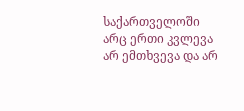საქართველოში არც ერთი კვლევა არ ემთხვევა და არ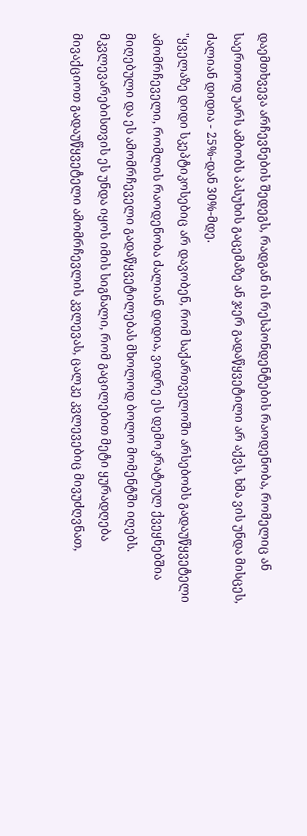დაემთხვევა არჩევნების შედეგს, რადგან ის რესპონდენტების რაოდენობა, რომელიც ან საერთოდ უარს ამბობს პასუხის გაცემაზე ან ჯერ გადაწყვეტილი არ აქვს, ხმა ვის უნდა მისცეს, ძალიან დიდია - 25%-დან 30%-მდე.
"ყველაზე დიდი სკეპტიკოსებიც არ დავობენ, რომ საქართველოში არსებობს გადაუწყვეტელი ამომრჩეველი, რომლის რაოდენობა ძალიან დიდია, ვიდრე ეს დემოკრატიულ ქვეყნებშია მიღებული და ეს ამომრჩეველი გადაწყვეტილებას მხოლოდ ბოლო მომენტში იღებს. მკვლევარებისთვის ეს უნდა იყოს იმის სიგნალი, რომ გაცილებით მეტი ყურადღება მივაქციოთ გადაუწყვეტელი ამომრჩევლის კვლევას, ცალკე კვლევებიც მივუძღვნათ,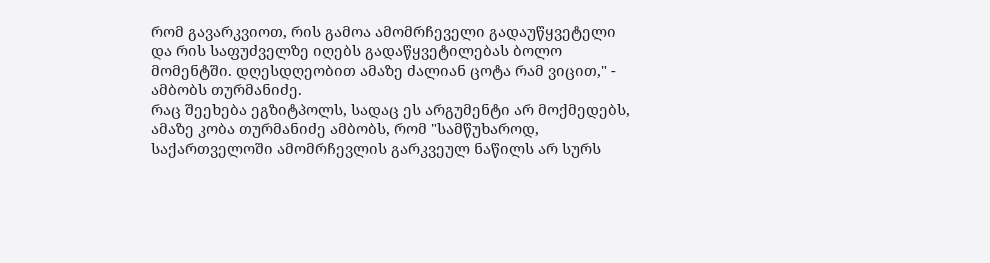რომ გავარკვიოთ, რის გამოა ამომრჩეველი გადაუწყვეტელი და რის საფუძველზე იღებს გადაწყვეტილებას ბოლო მომენტში. დღესდღეობით ამაზე ძალიან ცოტა რამ ვიცით," - ამბობს თურმანიძე.
რაც შეეხება ეგზიტპოლს, სადაც ეს არგუმენტი არ მოქმედებს, ამაზე კობა თურმანიძე ამბობს, რომ "სამწუხაროდ, საქართველოში ამომრჩევლის გარკვეულ ნაწილს არ სურს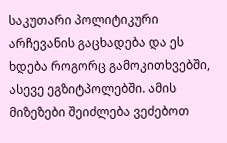საკუთარი პოლიტიკური არჩევანის გაცხადება და ეს ხდება როგორც გამოკითხვებში, ასევე ეგზიტპოლებში. ამის მიზეზები შეიძლება ვეძებოთ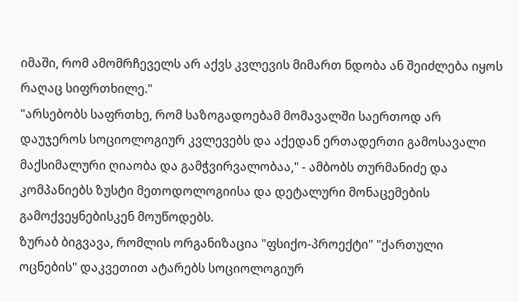იმაში, რომ ამომრჩეველს არ აქვს კვლევის მიმართ ნდობა ან შეიძლება იყოს რაღაც სიფრთხილე."
"არსებობს საფრთხე, რომ საზოგადოებამ მომავალში საერთოდ არ დაუჯეროს სოციოლოგიურ კვლევებს და აქედან ერთადერთი გამოსავალი მაქსიმალური ღიაობა და გამჭვირვალობაა," - ამბობს თურმანიძე და კომპანიებს ზუსტი მეთოდოლოგიისა და დეტალური მონაცემების გამოქვეყნებისკენ მოუწოდებს.
ზურაბ ბიგვავა, რომლის ორგანიზაცია "ფსიქო-პროექტი" "ქართული ოცნების" დაკვეთით ატარებს სოციოლოგიურ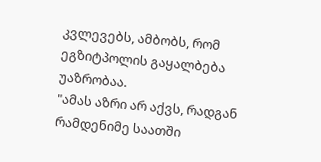კვლევებს, ამბობს, რომ ეგზიტპოლის გაყალბება უაზრობაა.
"ამას აზრი არ აქვს, რადგან რამდენიმე საათში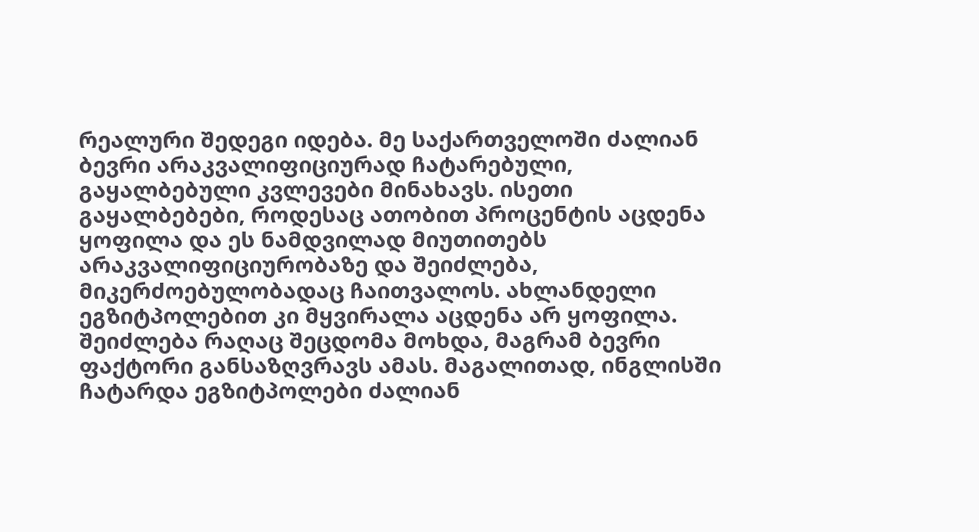რეალური შედეგი იდება. მე საქართველოში ძალიან ბევრი არაკვალიფიციურად ჩატარებული, გაყალბებული კვლევები მინახავს. ისეთი გაყალბებები, როდესაც ათობით პროცენტის აცდენა ყოფილა და ეს ნამდვილად მიუთითებს არაკვალიფიციურობაზე და შეიძლება, მიკერძოებულობადაც ჩაითვალოს. ახლანდელი ეგზიტპოლებით კი მყვირალა აცდენა არ ყოფილა. შეიძლება რაღაც შეცდომა მოხდა, მაგრამ ბევრი ფაქტორი განსაზღვრავს ამას. მაგალითად, ინგლისში ჩატარდა ეგზიტპოლები ძალიან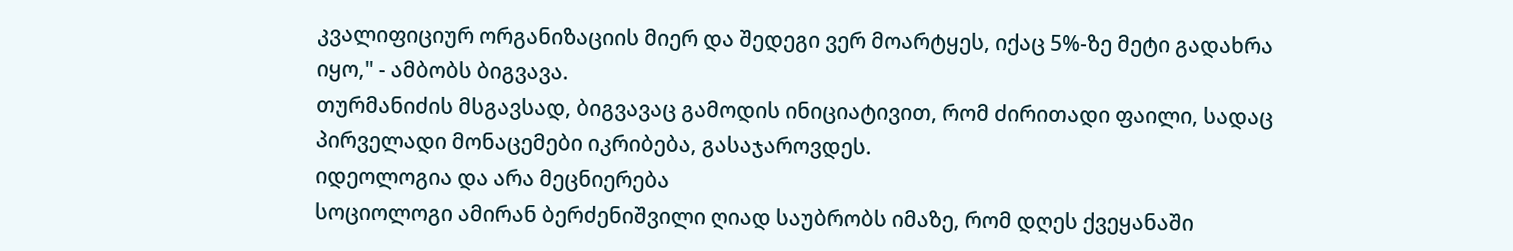კვალიფიციურ ორგანიზაციის მიერ და შედეგი ვერ მოარტყეს, იქაც 5%-ზე მეტი გადახრა იყო," - ამბობს ბიგვავა.
თურმანიძის მსგავსად, ბიგვავაც გამოდის ინიციატივით, რომ ძირითადი ფაილი, სადაც პირველადი მონაცემები იკრიბება, გასაჯაროვდეს.
იდეოლოგია და არა მეცნიერება
სოციოლოგი ამირან ბერძენიშვილი ღიად საუბრობს იმაზე, რომ დღეს ქვეყანაში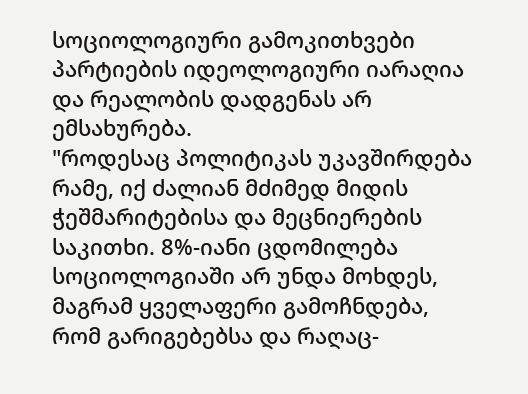სოციოლოგიური გამოკითხვები პარტიების იდეოლოგიური იარაღია და რეალობის დადგენას არ ემსახურება.
"როდესაც პოლიტიკას უკავშირდება რამე, იქ ძალიან მძიმედ მიდის ჭეშმარიტებისა და მეცნიერების საკითხი. 8%-იანი ცდომილება სოციოლოგიაში არ უნდა მოხდეს, მაგრამ ყველაფერი გამოჩნდება, რომ გარიგებებსა და რაღაც-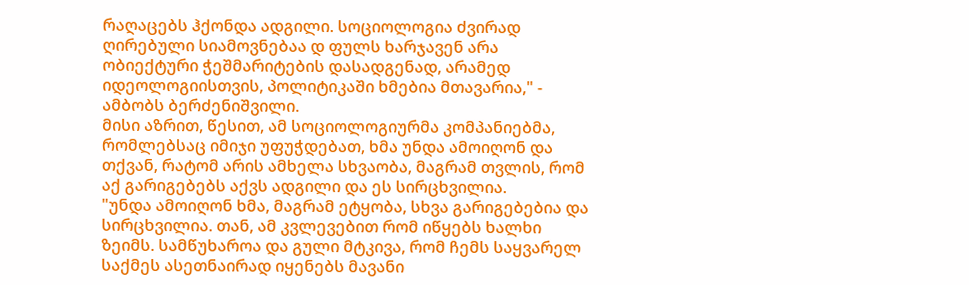რაღაცებს ჰქონდა ადგილი. სოციოლოგია ძვირად ღირებული სიამოვნებაა დ ფულს ხარჯავენ არა ობიექტური ჭეშმარიტების დასადგენად, არამედ იდეოლოგიისთვის, პოლიტიკაში ხმებია მთავარია," - ამბობს ბერძენიშვილი.
მისი აზრით, წესით, ამ სოციოლოგიურმა კომპანიებმა, რომლებსაც იმიჯი უფუჭდებათ, ხმა უნდა ამოიღონ და თქვან, რატომ არის ამხელა სხვაობა, მაგრამ თვლის, რომ აქ გარიგებებს აქვს ადგილი და ეს სირცხვილია.
"უნდა ამოიღონ ხმა, მაგრამ ეტყობა, სხვა გარიგებებია და სირცხვილია. თან, ამ კვლევებით რომ იწყებს ხალხი ზეიმს. სამწუხაროა და გული მტკივა, რომ ჩემს საყვარელ საქმეს ასეთნაირად იყენებს მავანი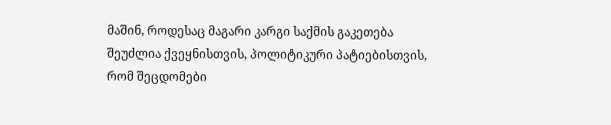მაშინ, როდესაც მაგარი კარგი საქმის გაკეთება შეუძლია ქვეყნისთვის, პოლიტიკური პატიებისთვის, რომ შეცდომები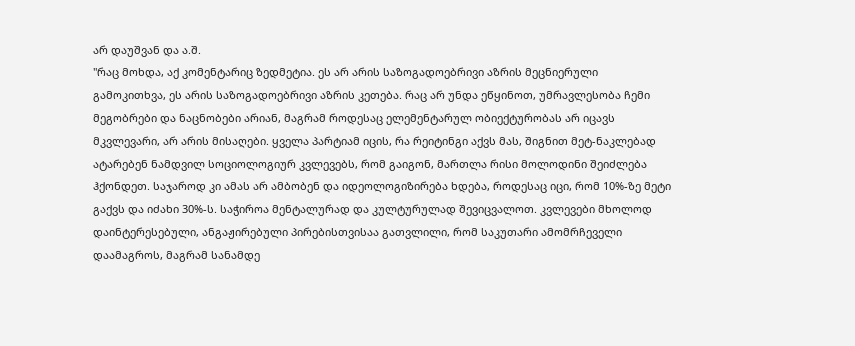არ დაუშვან და ა.შ.
"რაც მოხდა, აქ კომენტარიც ზედმეტია. ეს არ არის საზოგადოებრივი აზრის მეცნიერული გამოკითხვა, ეს არის საზოგადოებრივი აზრის კეთება. რაც არ უნდა ეწყინოთ, უმრავლესობა ჩემი მეგობრები და ნაცნობები არიან, მაგრამ როდესაც ელემენტარულ ობიექტურობას არ იცავს მკვლევარი, არ არის მისაღები. ყველა პარტიამ იცის, რა რეიტინგი აქვს მას, შიგნით მეტ-ნაკლებად ატარებენ ნამდვილ სოციოლოგიურ კვლევებს, რომ გაიგონ, მართლა რისი მოლოდინი შეიძლება ჰქონდეთ. საჯაროდ კი ამას არ ამბობენ და იდეოლოგიზირება ხდება, როდესაც იცი, რომ 10%-ზე მეტი გაქვს და იძახი 30%-ს. საჭიროა მენტალურად და კულტურულად შევიცვალოთ. კვლევები მხოლოდ დაინტერესებული, ანგაჟირებული პირებისთვისაა გათვლილი, რომ საკუთარი ამომრჩეველი დაამაგროს, მაგრამ სანამდე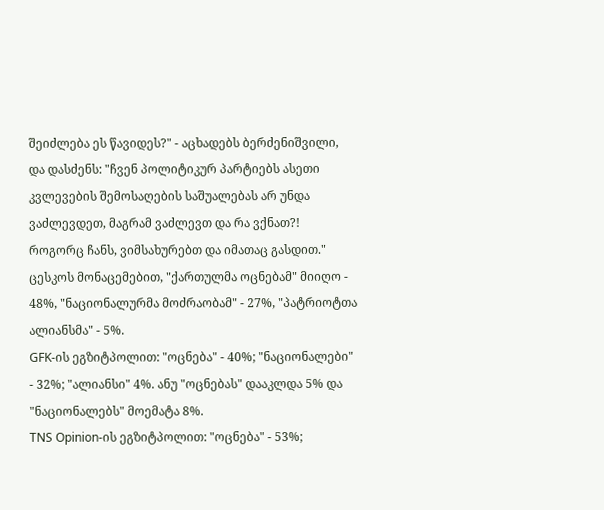შეიძლება ეს წავიდეს?" - აცხადებს ბერძენიშვილი, და დასძენს: "ჩვენ პოლიტიკურ პარტიებს ასეთი კვლევების შემოსაღების საშუალებას არ უნდა ვაძლევდეთ, მაგრამ ვაძლევთ და რა ვქნათ?! როგორც ჩანს, ვიმსახურებთ და იმათაც გასდით."
ცესკოს მონაცემებით, "ქართულმა ოცნებამ" მიიღო - 48%, "ნაციონალურმა მოძრაობამ" - 27%, "პატრიოტთა ალიანსმა" - 5%.
GFK-ის ეგზიტპოლით: "ოცნება" - 40%; "ნაციონალები" - 32%; "ალიანსი" 4%. ანუ "ოცნებას" დააკლდა 5% და "ნაციონალებს" მოემატა 8%.
TNS Opinion-ის ეგზიტპოლით: "ოცნება" - 53%;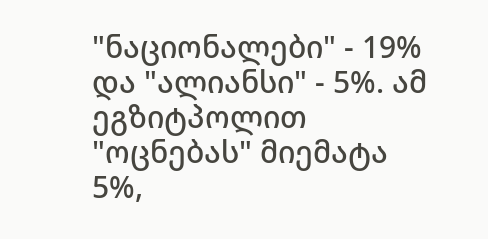"ნაციონალები" - 19% და "ალიანსი" - 5%. ამ ეგზიტპოლით "ოცნებას" მიემატა 5%,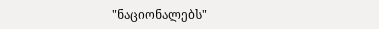"ნაციონალებს"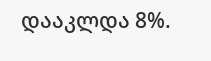დააკლდა 8%.